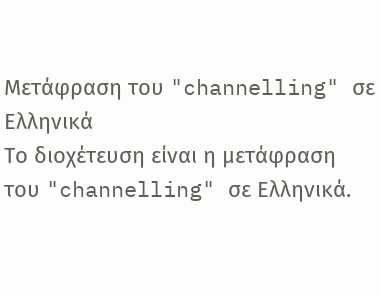Μετάφραση του "channelling" σε Ελληνικά
Το διοχέτευση είναι η μετάφραση του "channelling" σε Ελληνικά.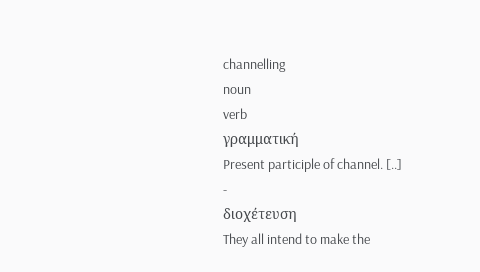channelling
noun
verb
γραμματική
Present participle of channel. [..]
-
διοχέτευση
They all intend to make the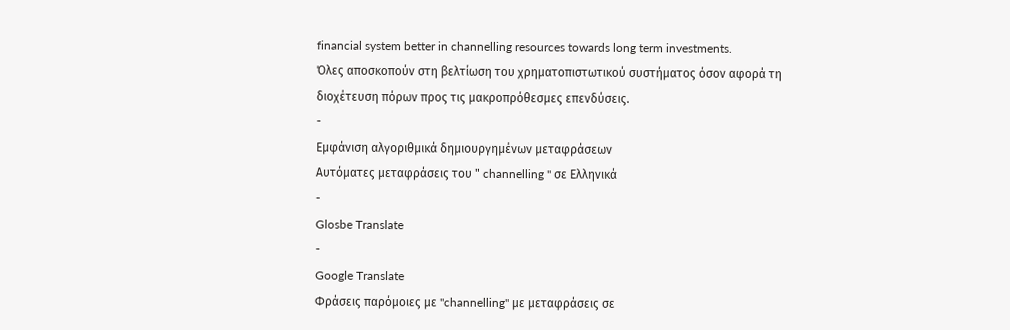financial system better in channelling resources towards long term investments.
Όλες αποσκοπούν στη βελτίωση του χρηματοπιστωτικού συστήματος όσον αφορά τη διοχέτευση πόρων προς τις μακροπρόθεσμες επενδύσεις.
-
Εμφάνιση αλγοριθμικά δημιουργημένων μεταφράσεων
Αυτόματες μεταφράσεις του " channelling " σε Ελληνικά
-
Glosbe Translate
-
Google Translate
Φράσεις παρόμοιες με "channelling" με μεταφράσεις σε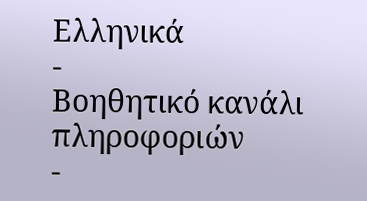Ελληνικά
-
Βοηθητικό κανάλι πληροφοριών
-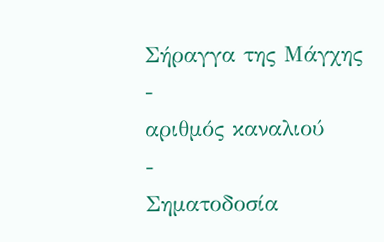Σήραγγα της Μάγχης
-
αριθμός καναλιού
-
Σηματοδοσία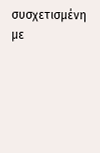συσχετισμένη με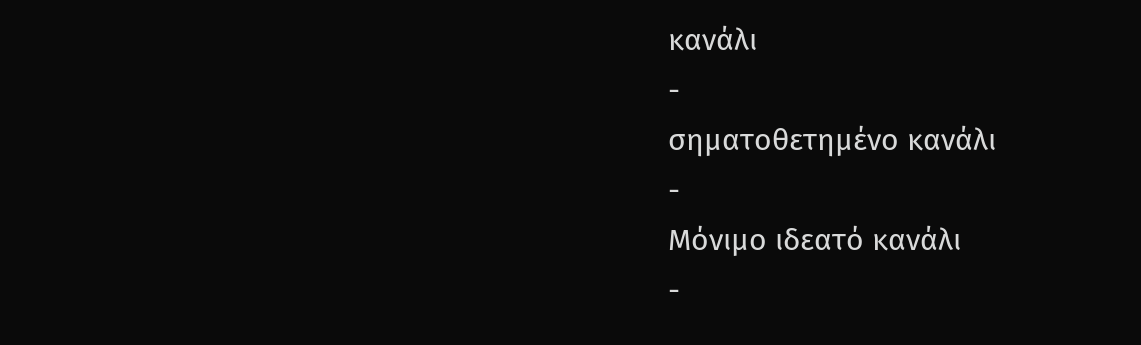κανάλι
-
σηματοθετημένο κανάλι
-
Μόνιμο ιδεατό κανάλι
-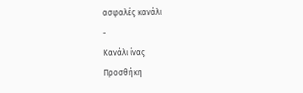ασφαλές κανάλι
-
Κανάλι ίνας
Προσθήκη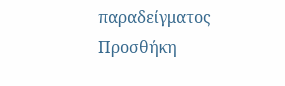παραδείγματος
Προσθήκη